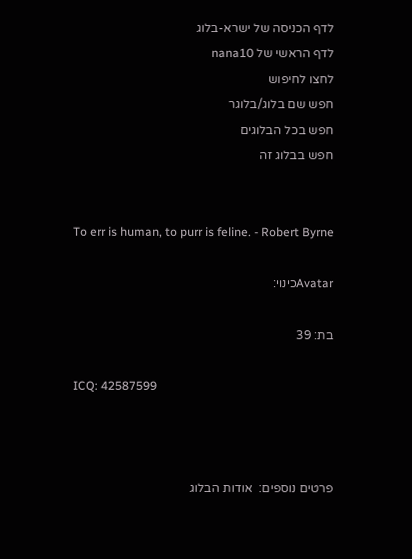לדף הכניסה של ישרא-בלוג
לדף הראשי של nana10
לחצו לחיפוש
חפש שם בלוג/בלוגר
חפש בכל הבלוגים
חפש בבלוג זה


To err is human, to purr is feline. - Robert Byrne

Avatarכינוי:

בת: 39

ICQ: 42587599



פרטים נוספים:  אודות הבלוג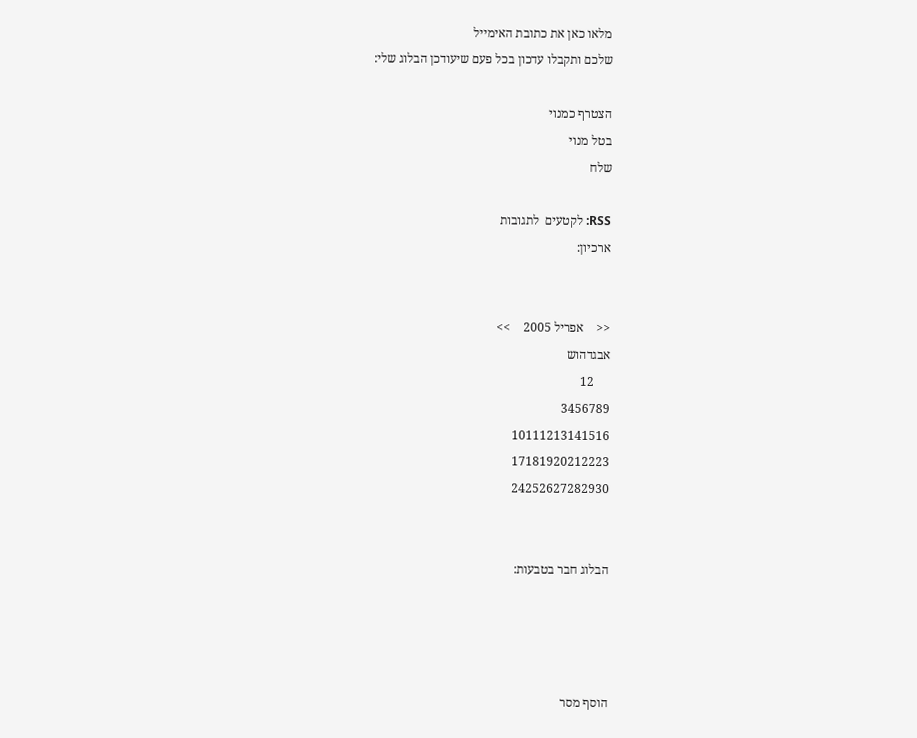מלאו כאן את כתובת האימייל
שלכם ותקבלו עדכון בכל פעם שיעודכן הבלוג שלי:

הצטרף כמנוי
בטל מנוי
שלח

RSS: לקטעים  לתגובות
ארכיון:


<<    אפריל 2005    >>
אבגדהוש
     12
3456789
10111213141516
17181920212223
24252627282930


הבלוג חבר בטבעות:




הוסף מסר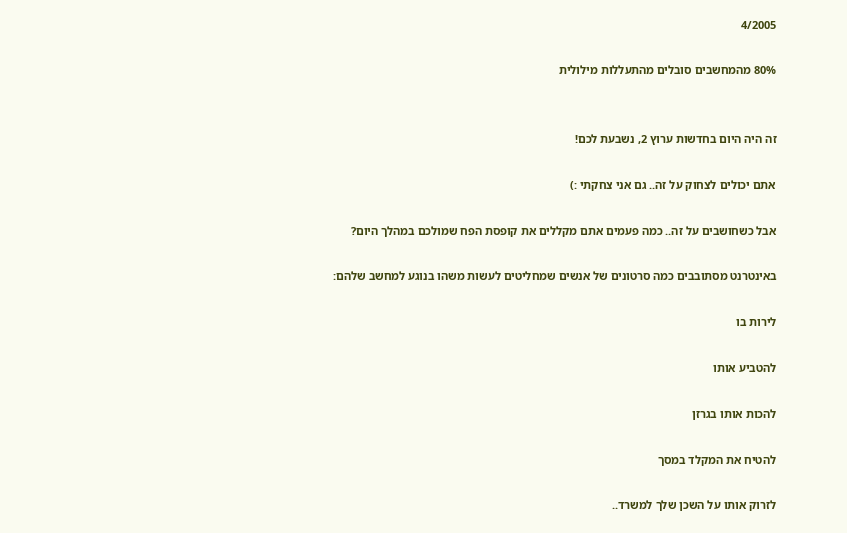4/2005

80% מהמחשבים סובלים מהתעללות מילולית


זה היה היום בחדשות ערוץ 2, נשבעת לכם!

אתם יכולים לצחוק על זה.. גם אני צחקתי :)

אבל כשחושבים על זה.. כמה פעמים אתם מקללים את קופסת הפח שמולכם במהלך היום?

באינטרנט מסתובבים כמה סרטונים של אנשים שמחליטים לעשות משהו בנוגע למחשב שלהם:

לירות בו

להטביע אותו

להכות אותו בגרזן

להטיח את המקלד במסך

לזרוק אותו על השכן שלך למשרד..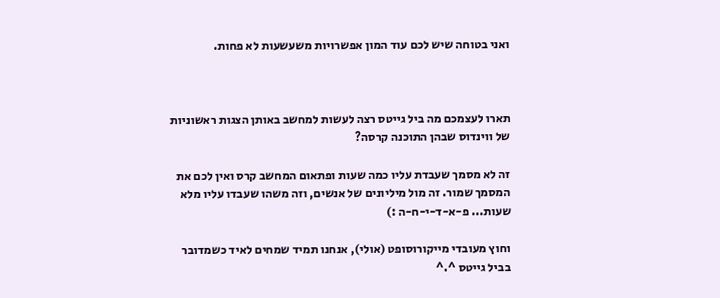ואני בטוחה שיש לכם עוד המון אפשרויות משעשעות לא פחות.



תארו לעצמכם מה ביל גייטס רצה לעשות למחשב באותן הצגות ראשוניות של ווינדוס שבהן התוכנה קרסה?

זה לא מסמך שעבדת עליו כמה שעות ופתאום המחשב קרס ואין לכם את המסמך שמור. זה מול מיליונים של אנשים, וזה משהו שעבדו עליו מלא שעות... פ-א-ד-י-ח-ה :)

וחוץ מעובדי מייקורוסופט (אולי), אנחנו תמיד שמחים לאיד כשמדובר בביל גייטס ^.^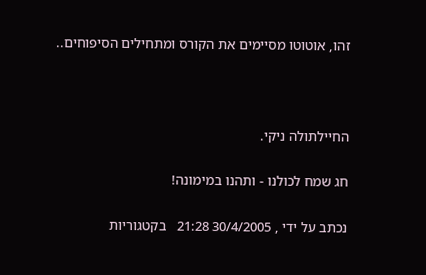זהו, אוטוטו מסיימים את הקורס ומתחילים הסיפוחים..



החיילתולה ניקי.

חג שמח לכולנו - ותהנו במימונה!

נכתב על ידי , 30/4/2005 21:28   בקטגוריות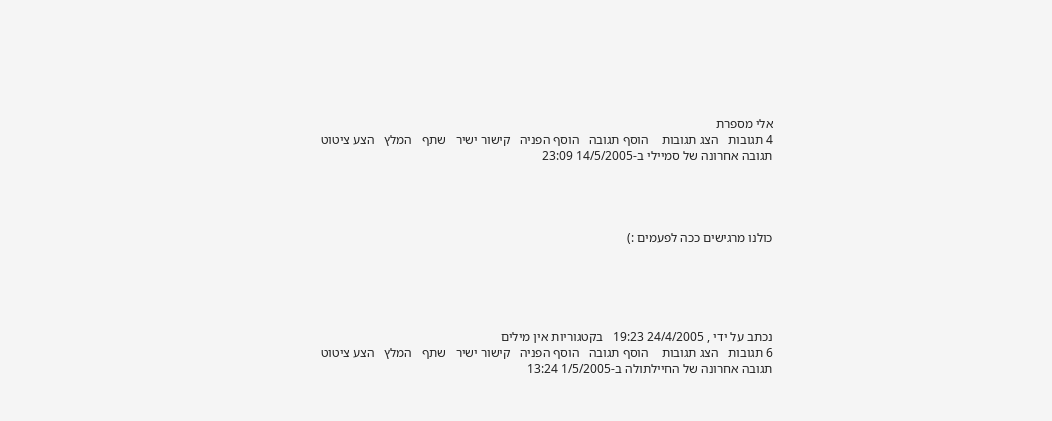אלי מספרת
4 תגובות   הצג תגובות    הוסף תגובה   הוסף הפניה   קישור ישיר   שתף   המלץ   הצע ציטוט
תגובה אחרונה של סמיילי ב-14/5/2005 23:09




כולנו מרגישים ככה לפעמים :)





נכתב על ידי , 24/4/2005 19:23   בקטגוריות אין מילים
6 תגובות   הצג תגובות    הוסף תגובה   הוסף הפניה   קישור ישיר   שתף   המלץ   הצע ציטוט
תגובה אחרונה של החיילתולה ב-1/5/2005 13:24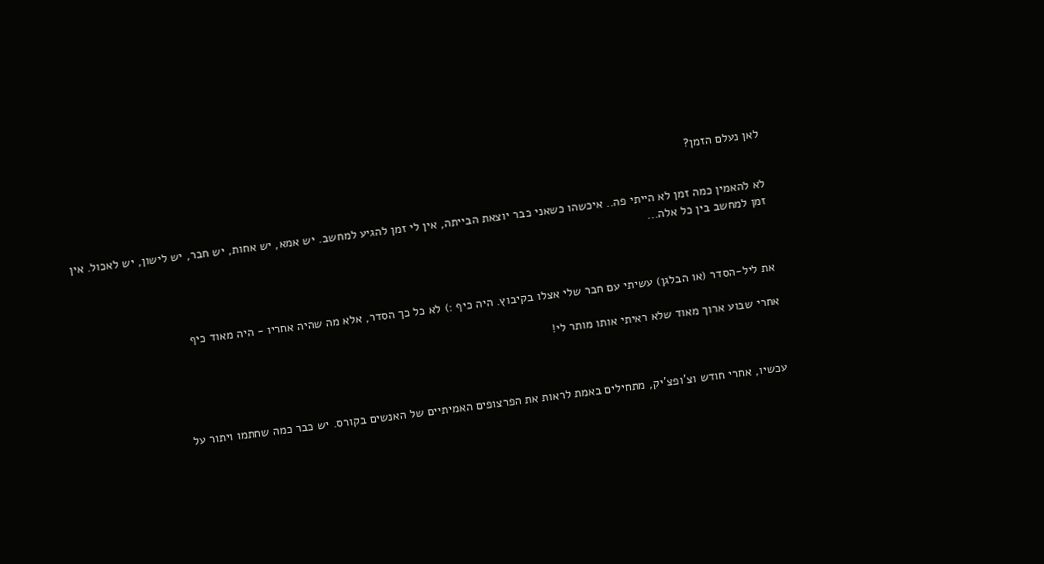לאן נעלם הזמן?


לא להאמין כמה זמן לא הייתי פה.. איכשהו כשאני כבר יוצאת הבייתה, אין לי זמן להגיע למחשב. יש אמא, יש אחות, יש חבר, יש לישון, יש לאכול. אין זמן למחשב בין כל אלה...



את ליל-הסדר (או הבלגן) עשיתי עם חבר שלי אצלו בקיבוץ. היה כיף :) לא כל כך הסדר, אלא מה שהיה אחריו - היה מאוד כיף

אחרי שבוע ארוך מאוד שלא ראיתי אותו מותר לי!



עכשיו, אחרי חודש וצ'ופצ'יק, מתחילים באמת לראות את הפרצופים האמיתיים של האנשים בקורס. יש כבר כמה שחתמו ויתור על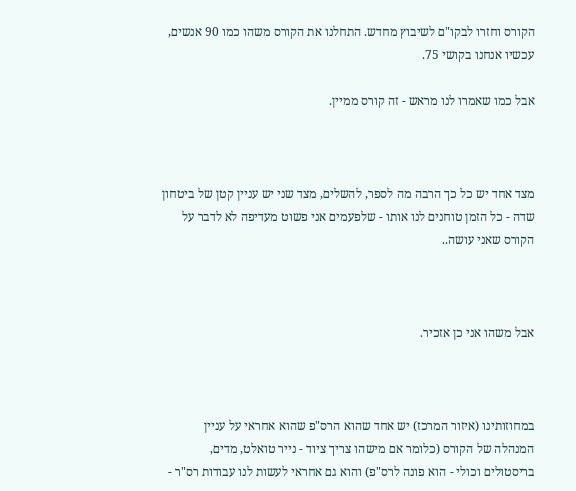הקורס וחזרו לבקו"ם לשיבוץ מחדש. התחלנו את הקורס משהו כמו 90 אנשים, עכשיו אנחנו בקושי 75.

אבל כמו שאמרו לנו מראש - זה קורס ממיין.



מצד אחד יש כל כך הרבה מה לספר, להשלים, מצד שני יש עניין קטן של ביטחון שדה - כל הזמן טוחנים לנו אותו - שלפעמים אני פשוט מעדיפה לא לדבר על הקורס שאני עושה..



אבל משהו אני כן אזכיר.



במחוזותינו (איזור המרכז) יש אחד שהוא הרס"פ שהוא אחראי על עניין המנהלה של הקורס (כלומר אם מישהו צריך ציוד - נייר טואלט, מדים, בריסטולים וכולי - הוא פונה לרס"פ) והוא גם אחראי לעשות לנו עבודות רס"ר -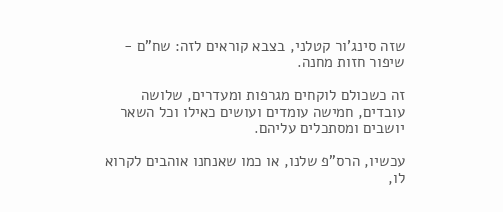שזה סינג'ור קטלני, בצבא קוראים לזה: שח"ם - שיפור חזות מחנה.

זה כשכולם לוקחים מגרפות ומעדרים, שלושה עובדים, חמישה עומדים ועושים כאילו וכל השאר יושבים ומסתכלים עליהם.

עכשיו, הרס"פ שלנו, או כמו שאנחנו אוהבים לקרוא לו,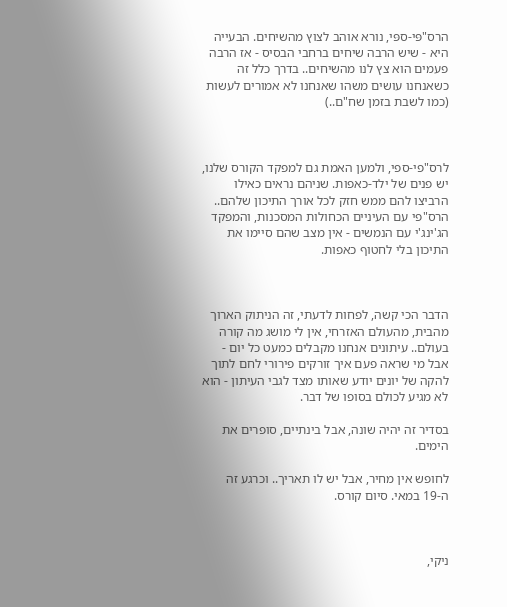הרס"פּי-ספּי, נורא אוהב לצוץ מהשיחים. הבעייה היא - שיש הרבה שיחים ברחבי הבסיס - אז הרבה פעמים הוא צץ לנו מהשיחים.. בדרך כלל זה כשאנחנו עושים משהו שאנחנו לא אמורים לעשות (כמו לשבת בזמן שח"ם..)



לרס"פי-ספי, ולמען האמת גם למפקד הקורס שלנו, יש פנים של ילד-כאפות. שניהם נראים כאילו הרביצו להם ממש חזק לכל אורך התיכון שלהם.. הרס"פי עם העיניים הכחולות המסכנות, והמפקד הג'ינג'י עם הנמשים - אין מצב שהם סיימו את התיכון בלי לחטוף כאפות.



הדבר הכי קשה, לפחות לדעתי, זה הניתוק הארוך מהבית, מהעולם האזרחי, אין לי מושג מה קורה בעולם.. עיתונים אנחנו מקבלים כמעט כל יום - אבל מי שראה פעם איך זורקים פירורי לחם לתוך להקה של יונים יודע שאותו מצד לגבי העיתון - הוא לא מגיע לכולם בסופו של דבר.

בסדיר זה יהיה שונה, אבל בינתיים, סופרים את הימים.

לחופש אין מחיר, אבל יש לו תאריך.. וכרגע זה ה-19 במאי. סיום קורס.



ניקי,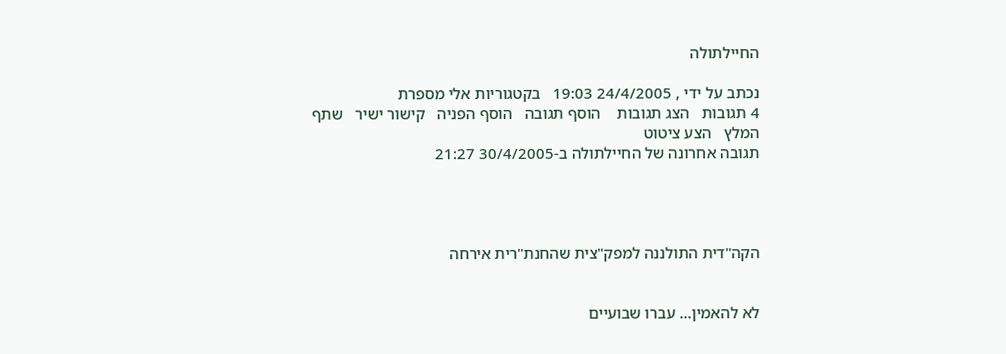החיילתולה

נכתב על ידי , 24/4/2005 19:03   בקטגוריות אלי מספרת
4 תגובות   הצג תגובות    הוסף תגובה   הוסף הפניה   קישור ישיר   שתף   המלץ   הצע ציטוט
תגובה אחרונה של החיילתולה ב-30/4/2005 21:27




הקה"דית התולננה למפק"צית שהחנת"רית אירחה


לא להאמין... עברו שבועיים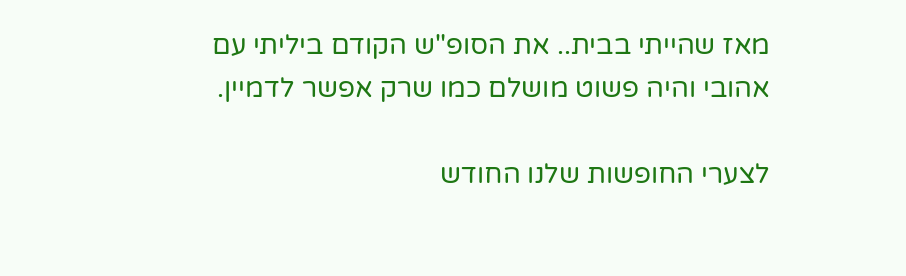מאז שהייתי בבית.. את הסופ"ש הקודם ביליתי עם אהובי והיה פשוט מושלם כמו שרק אפשר לדמיין.

לצערי החופשות שלנו החודש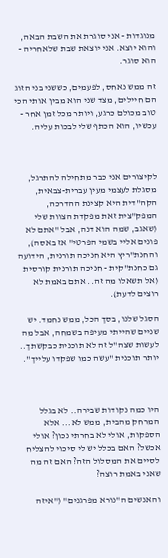מנוגדות - אני סוגרת את השבת הבאה, והוא יוצא. אני יוצאת שבת שלאחריה - הוא סוגר.

זה ממש נאחס, לפעמים, כששני בני הזוג הם חיילים, מצד שני הוא מבין אותי הכי טוב מכולם כרגע, ויותר מכל זמן אחר - עכשיו, הוא הכתף שלי לבכות עליה.



לקיצורים אני כבר מתחילה להתרגל, מסגלת לעצמי מעין עברית-צבאית, הקה"דית היא קצינת ההדרכה, המפק"צית זאת מפקדת הצוות שלי (שאגב, שמה הוא דנה, אבל "אתם לא פונים אליי בשמי הפרטי" אז באסה), והחנת"ריץ היא חניכה תורנית, הידועה גם כחנת"קית - חניכה תורנית קורסית (אל תשאלו מה זה.. אתם באמת לא רוצים לדעת).

הסגל שלנו, בסך הכל, ממש נחמד. יש שניים שהייתי מעיפה בשמחה, אבל מה לעשות שצה"ל זה לא תוכנית כבקשתך.. יותר תוכנית "עשה כמו שפקדו עלייך".



היו כמה נקודות שבירה.. לא בגלל המרחק מהבית, ממש לא... אלא הספקות, אולי לא בחרתי נכון? אולי אכשל? האם בכלל יש לי סיכוי להצליח לסיים את המסלול הזה? האם זה מה שאני באמת רוצה?

והאנשים ה"נורא מפרגנים" ("איזה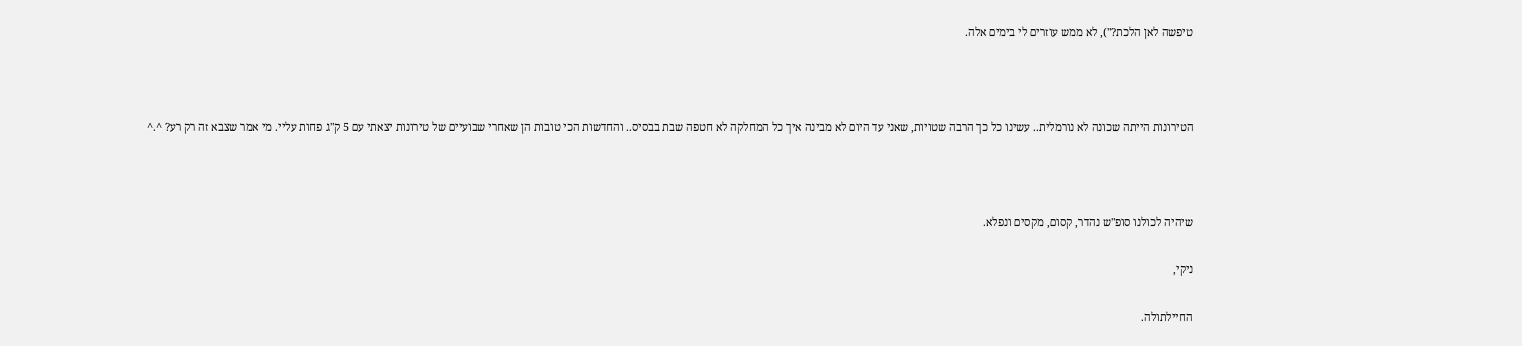טיפשה לאן הלכת?"), לא ממש עוזרים לי בימים אלה.



הטירונות הייתה שכונה לא נורמלית.. עשינו כל כך הרבה שטויות, שאני עד היום לא מבינה איך כל המחלקה לא חטפה שבת בבסיס.. והחדשות הכי טובות הן שאחרי שבועיים של טירונות יצאתי עם 5 ק"ג פחות עליי. מי אמר שצבא זה רק רע? ^.^



שיהיה לכולנו סופ"ש נהדר, קסום, מקסים ונפלא.

ניקי,

החיילתולה.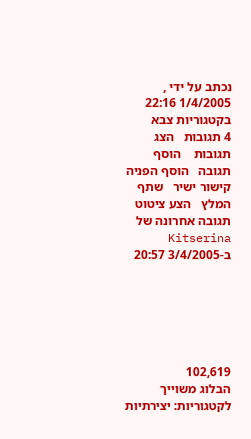נכתב על ידי , 1/4/2005 22:16   בקטגוריות צבא
4 תגובות   הצג תגובות    הוסף תגובה   הוסף הפניה   קישור ישיר   שתף   המלץ   הצע ציטוט
תגובה אחרונה של Kitserina ב-3/4/2005 20:57






102,619
הבלוג משוייך לקטגוריות: יצירתיות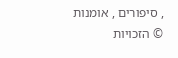, סיפורים , אומנות
© הזכויות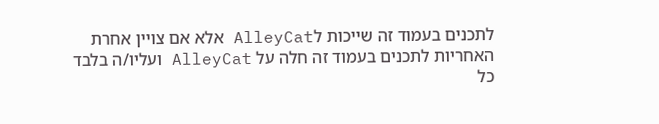לתכנים בעמוד זה שייכות לAlleyCat אלא אם צויין אחרת
האחריות לתכנים בעמוד זה חלה על AlleyCat ועליו/ה בלבד
כל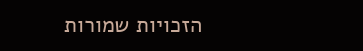הזכויות שמורות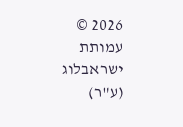2026 © עמותת ישראבלוג (ע"ר)